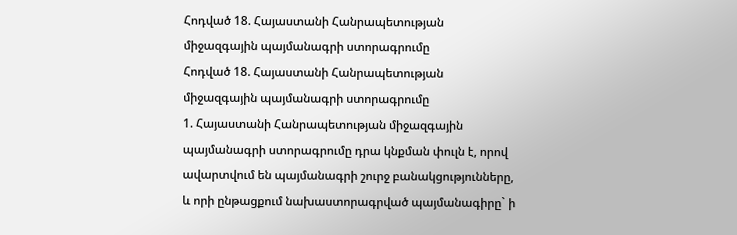Հոդված 18. Հայաստանի Հանրապետության միջազգային պայմանագրի ստորագրումը
Հոդված 18. Հայաստանի Հանրապետության միջազգային պայմանագրի ստորագրումը
1. Հայաստանի Հանրապետության միջազգային պայմանագրի ստորագրումը դրա կնքման փուլն է, որով ավարտվում են պայմանագրի շուրջ բանակցությունները, և որի ընթացքում նախաստորագրված պայմանագիրը` ի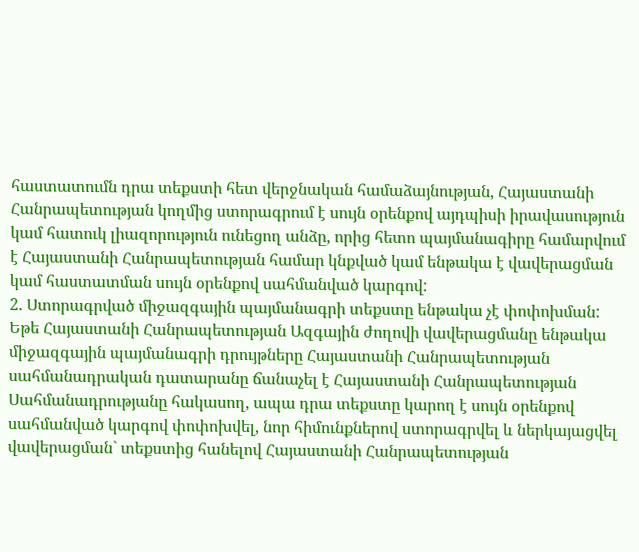հաստատումն դրա տեքստի հետ վերջնական համաձայնության, Հայաստանի Հանրապետության կողմից ստորագրում է սույն օրենքով այդպիսի իրավասություն կամ հատուկ լիազորություն ունեցող անձը, որից հետո պայմանագիրը համարվում է Հայաստանի Հանրապետության համար կնքված կամ ենթակա է վավերացման կամ հաստատման սույն օրենքով սահմանված կարգով:
2. Ստորագրված միջազգային պայմանագրի տեքստը ենթակա չէ փոփոխման:
Եթե Հայաստանի Հանրապետության Ազգային ժողովի վավերացմանը ենթակա միջազգային պայմանագրի դրույթները Հայաստանի Հանրապետության սահմանադրական դատարանը ճանաչել է Հայաստանի Հանրապետության Սահմանադրությանը հակասող, ապա դրա տեքստը կարող է սույն օրենքով սահմանված կարգով փոփոխվել, նոր հիմունքներով ստորագրվել և ներկայացվել վավերացման` տեքստից հանելով Հայաստանի Հանրապետության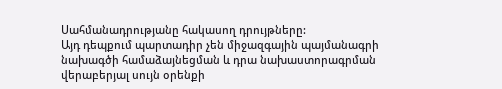Սահմանադրությանը հակասող դրույթները:
Այդ դեպքում պարտադիր չեն միջազգային պայմանագրի նախագծի համաձայնեցման և դրա նախաստորագրման վերաբերյալ սույն օրենքի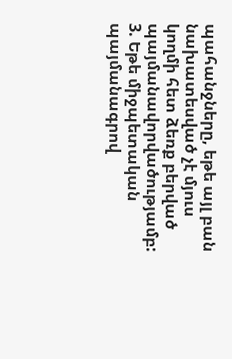պահանջները, եթե այլ բան նախատեսված չէ մյուս կողմի հետ ձեռք բերված պայմանավորվածությամբ:
3. Եթե միջպետական պայմանագրով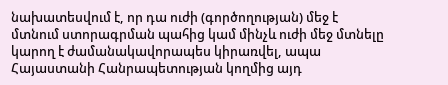նախատեսվում է, որ դա ուժի (գործողության) մեջ է մտնում ստորագրման պահից կամ մինչև ուժի մեջ մտնելը կարող է ժամանակավորապես կիրառվել, ապա Հայաստանի Հանրապետության կողմից այդ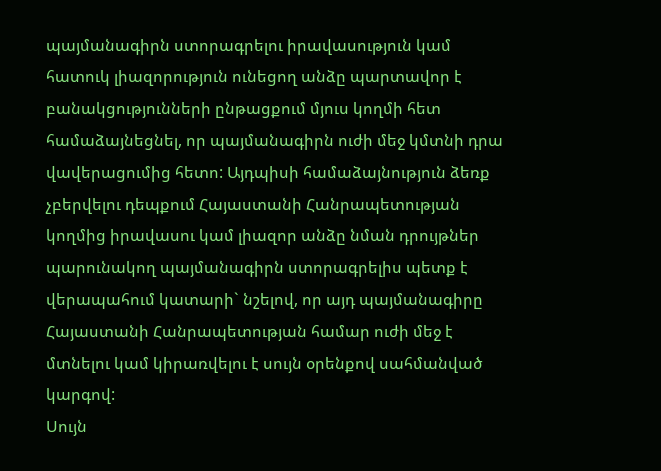պայմանագիրն ստորագրելու իրավասություն կամ հատուկ լիազորություն ունեցող անձը պարտավոր է բանակցությունների ընթացքում մյուս կողմի հետ համաձայնեցնել, որ պայմանագիրն ուժի մեջ կմտնի դրա վավերացումից հետո: Այդպիսի համաձայնություն ձեռք չբերվելու դեպքում Հայաստանի Հանրապետության կողմից իրավասու կամ լիազոր անձը նման դրույթներ պարունակող պայմանագիրն ստորագրելիս պետք է վերապահում կատարի` նշելով, որ այդ պայմանագիրը Հայաստանի Հանրապետության համար ուժի մեջ է մտնելու կամ կիրառվելու է սույն օրենքով սահմանված կարգով:
Սույն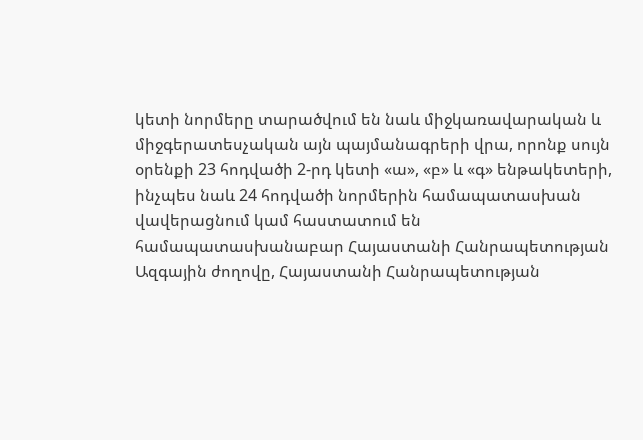կետի նորմերը տարածվում են նաև միջկառավարական և միջգերատեսչական այն պայմանագրերի վրա, որոնք սույն օրենքի 23 հոդվածի 2-րդ կետի «ա», «բ» և «գ» ենթակետերի, ինչպես նաև 24 հոդվածի նորմերին համապատասխան վավերացնում կամ հաստատում են համապատասխանաբար Հայաստանի Հանրապետության Ազգային ժողովը, Հայաստանի Հանրապետության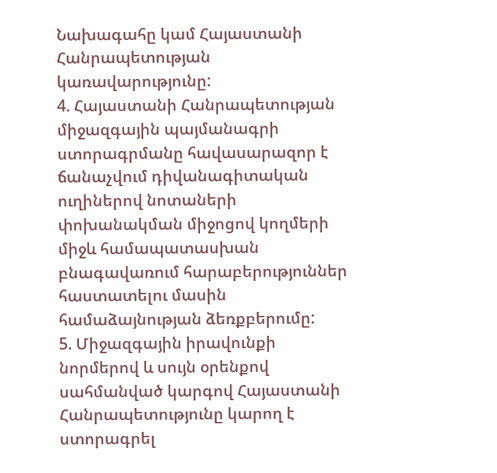Նախագահը կամ Հայաստանի Հանրապետության կառավարությունը:
4. Հայաստանի Հանրապետության միջազգային պայմանագրի ստորագրմանը հավասարազոր է ճանաչվում դիվանագիտական ուղիներով նոտաների փոխանակման միջոցով կողմերի միջև համապատասխան բնագավառում հարաբերություններ հաստատելու մասին համաձայնության ձեռքբերումը:
5. Միջազգային իրավունքի նորմերով և սույն օրենքով սահմանված կարգով Հայաստանի Հանրապետությունը կարող է ստորագրել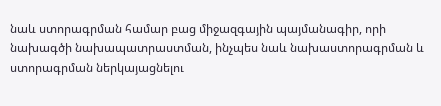նաև ստորագրման համար բաց միջազգային պայմանագիր, որի նախագծի նախապատրաստման, ինչպես նաև նախաստորագրման և ստորագրման ներկայացնելու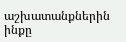աշխատանքներին ինքը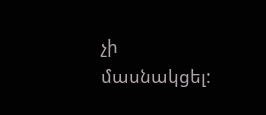չի մասնակցել: